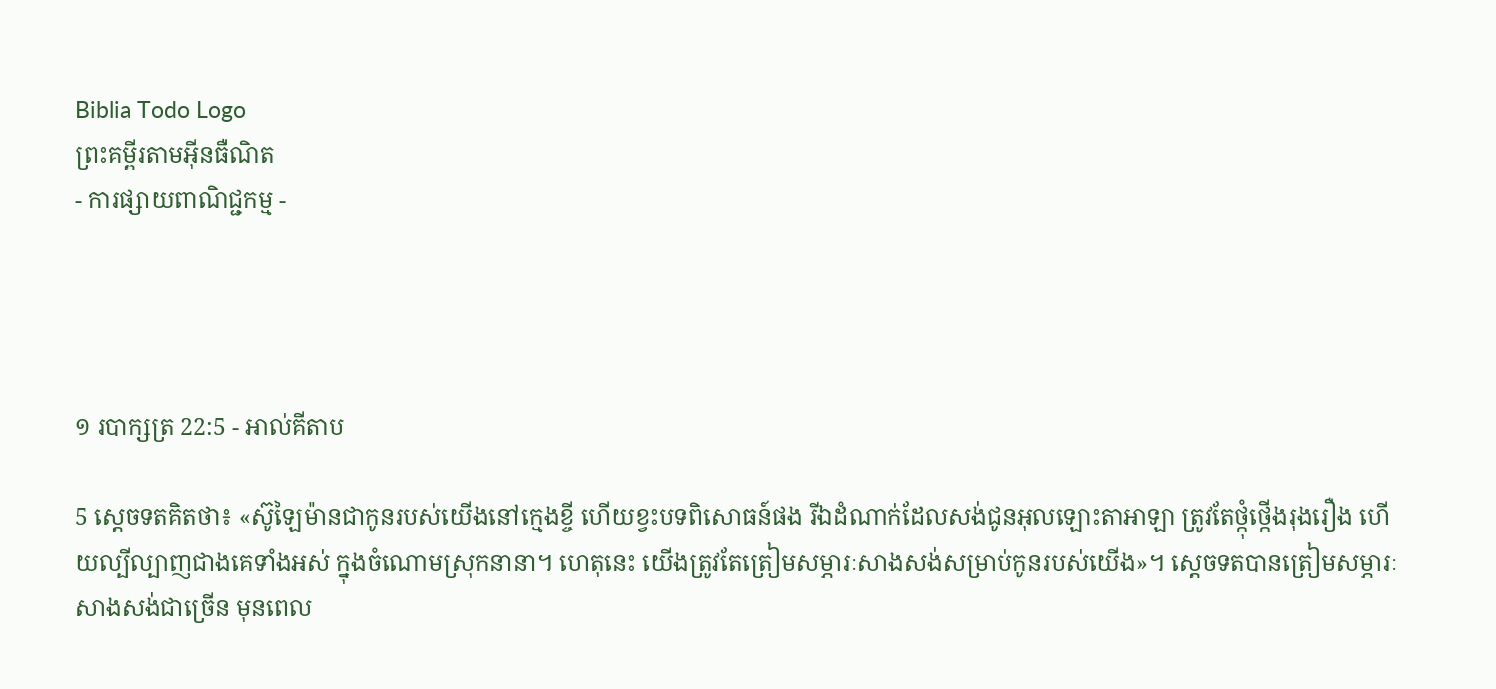Biblia Todo Logo
ព្រះគម្ពីរតាមអ៊ីនធឺណិត
- ការផ្សាយពាណិជ្ជកម្ម -




១ របា‌ក្សត្រ 22:5 - អាល់គីតាប

5 ស្តេចទតគិតថា៖ «ស៊ូឡៃ‌ម៉ានជាកូនរបស់យើងនៅក្មេងខ្ចី ហើយខ្វះបទពិសោធន៍ផង រីឯដំណាក់ដែលសង់ជូនអុលឡោះ‌តាអាឡា ត្រូវតែថ្កុំ‌ថ្កើងរុង‌រឿង ហើយល្បី‌ល្បាញជាងគេទាំងអស់ ក្នុងចំណោមស្រុកនានា។ ហេតុនេះ យើងត្រូវតែត្រៀមសម្ភារៈសាងសង់សម្រាប់កូនរបស់យើង»។ ស្តេចទតបានត្រៀមសម្ភារៈសាងសង់ជាច្រើន មុនពេល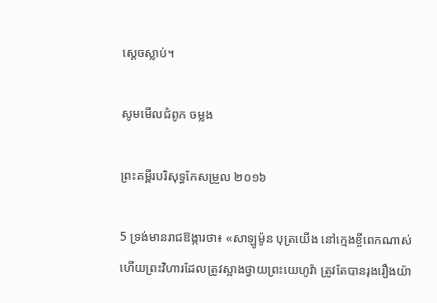ស្តេចស្លាប់។

សូមមើលជំពូក ចម្លង

ព្រះគម្ពីរបរិសុទ្ធកែសម្រួល ២០១៦

5 ទ្រង់មានរាជ‌ឱង្ការថា៖ «សាឡូម៉ូន បុត្រយើង នៅក្មេងខ្ចីពេកណាស់ ហើយព្រះ‌វិហារដែលត្រូវស្អាងថ្វាយព្រះ‌យេហូវ៉ា ត្រូវតែបានរុងរឿងយ៉ា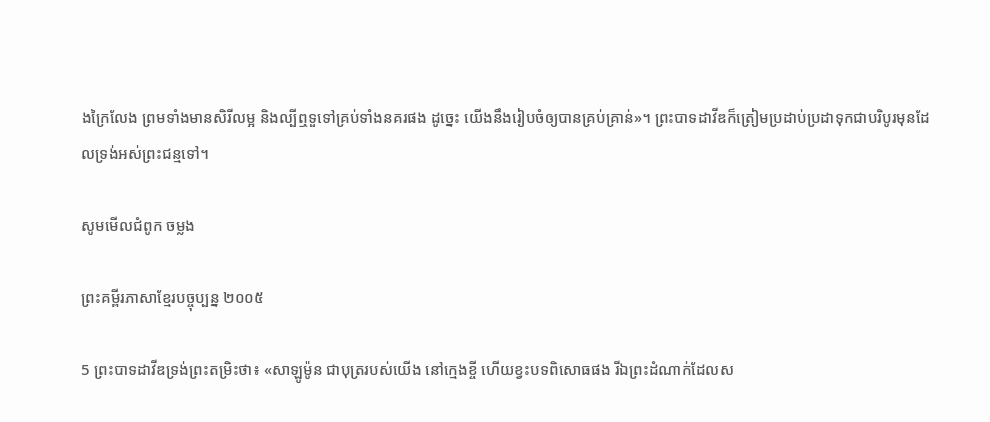ងក្រៃ‌លែង ព្រមទាំងមានសិរីលម្អ និងល្បីឮទួទៅគ្រប់ទាំងនគរផង ដូច្នេះ យើងនឹងរៀបចំឲ្យបានគ្រប់គ្រាន់»។ ព្រះបាទដាវីឌក៏ត្រៀមប្រដាប់ប្រដាទុកជាបរិបូរមុនដែលទ្រង់អស់ព្រះ‌ជន្មទៅ។

សូមមើលជំពូក ចម្លង

ព្រះគម្ពីរភាសាខ្មែរបច្ចុប្បន្ន ២០០៥

5 ព្រះ‌បាទដាវីឌទ្រង់ព្រះ‌តម្រិះថា៖ «សាឡូម៉ូន ជាបុត្ររបស់យើង នៅក្មេងខ្ចី ហើយខ្វះបទពិសោធផង រីឯព្រះ‌ដំណាក់ដែលស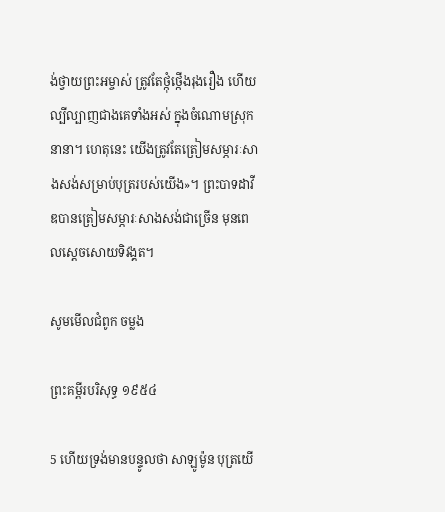ង់ថ្វាយព្រះ‌អម្ចាស់ ត្រូវតែថ្កុំ‌ថ្កើងរុងរឿង ហើយល្បី‌ល្បាញជាងគេទាំងអស់ ក្នុងចំណោមស្រុកនានា។ ហេតុនេះ យើងត្រូវតែត្រៀមសម្ភារៈសាងសង់សម្រាប់បុត្ររបស់យើង»។ ព្រះ‌បាទដាវីឌបានត្រៀមសម្ភារៈសាងសង់ជាច្រើន មុនពេលស្ដេចសោយទិវង្គត។

សូមមើលជំពូក ចម្លង

ព្រះគម្ពីរបរិសុទ្ធ ១៩៥៤

5 ហើយទ្រង់មានបន្ទូលថា សាឡូម៉ូន បុត្រយើ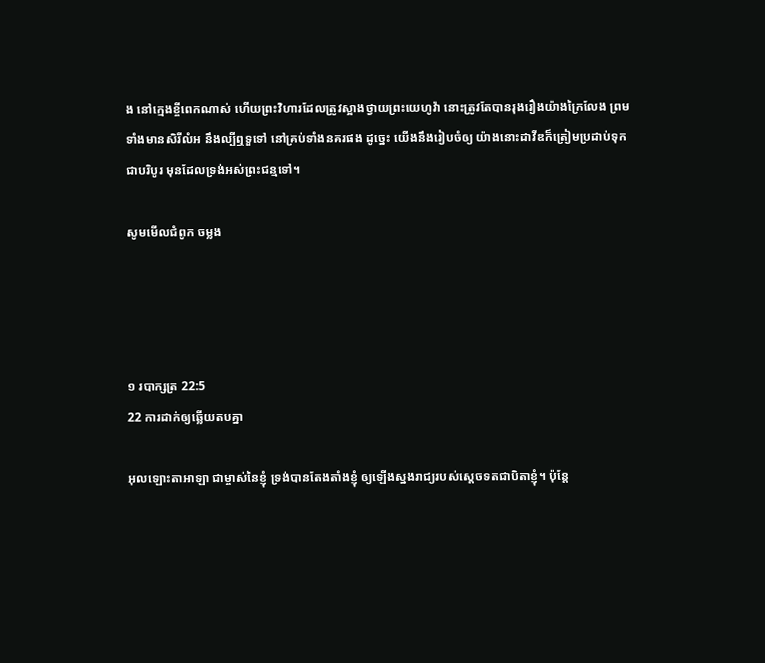ង នៅក្មេងខ្ចីពេកណាស់ ហើយព្រះ‌វិហារដែលត្រូវស្អាងថ្វាយព្រះ‌យេហូវ៉ា នោះត្រូវតែបានរុងរឿងយ៉ាងក្រៃ‌លែង ព្រមទាំងមានសិរីលំអ នឹងល្បីឮទួទៅ នៅគ្រប់ទាំងនគរផង ដូច្នេះ យើងនឹងរៀបចំឲ្យ យ៉ាងនោះដាវីឌក៏ត្រៀមប្រដាប់ទុកជាបរិបូរ មុនដែលទ្រង់អស់ព្រះ‌ជន្មទៅ។

សូមមើលជំពូក ចម្លង




១ របា‌ក្សត្រ 22:5
22 ការដាក់ឲ្យឆ្លើយតបគ្នា

អុលឡោះ‌តាអាឡា ជាម្ចាស់នៃខ្ញុំ ទ្រង់បានតែង‌តាំងខ្ញុំ ឲ្យឡើងស្នងរាជ្យរបស់ស្តេចទតជាបិតាខ្ញុំ។ ប៉ុន្តែ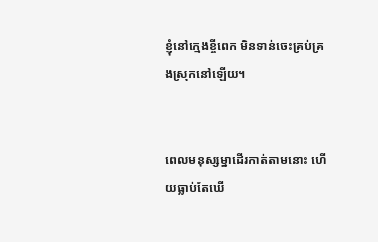ខ្ញុំនៅក្មេងខ្ចីពេក មិនទាន់ចេះគ្រប់‌គ្រងស្រុកនៅឡើយ។


ពេលមនុស្ស‌ម្នាដើរកាត់តាមនោះ ហើយធ្លាប់តែឃើ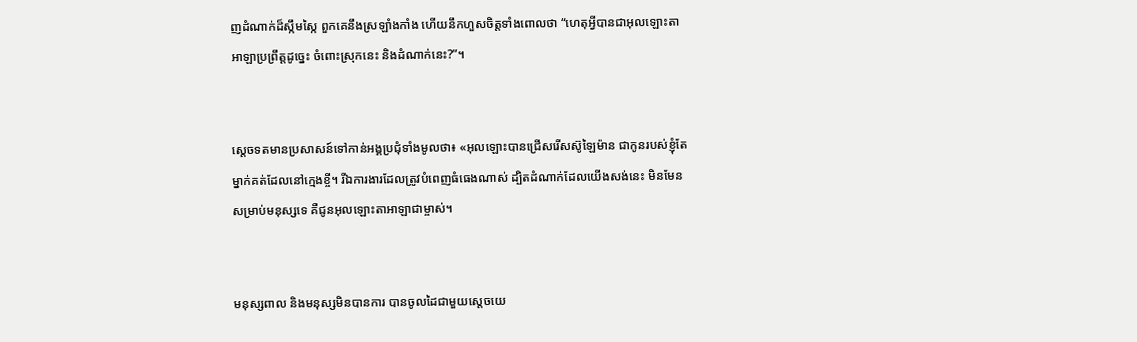ញដំណាក់ដ៏ស្កឹម‌ស្កៃ ពួកគេនឹងស្រឡាំង‌កាំង ហើយនឹកហួសចិត្តទាំងពោលថា “ហេតុអ្វីបានជាអុលឡោះ‌តាអាឡាប្រព្រឹត្តដូច្នេះ ចំពោះស្រុកនេះ និងដំណាក់នេះ?”។


ស្តេចទតមានប្រសាសន៍ទៅកាន់អង្គប្រជុំទាំងមូលថា៖ «អុលឡោះបានជ្រើសរើសស៊ូឡៃ‌ម៉ាន ជាកូនរបស់ខ្ញុំតែម្នាក់គត់ដែលនៅក្មេងខ្ចី។ រីឯការ‌ងារដែលត្រូវបំពេញធំធេងណាស់ ដ្បិតដំណាក់ដែលយើងសង់នេះ មិនមែនសម្រាប់មនុស្សទេ គឺជូនអុលឡោះ‌តាអាឡាជាម្ចាស់។


មនុស្សពាល និងមនុស្សមិនបានការ បានចូលដៃជាមួយស្តេចយេ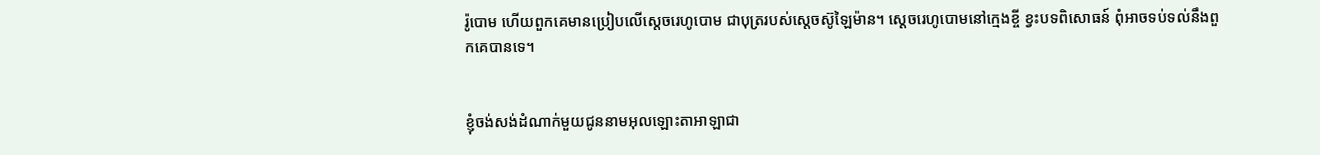រ៉ូ‌បោម ហើយពួកគេមានប្រៀបលើស្តេចរេហូ‌បោម ជាបុត្ររបស់ស្តេចស៊ូឡៃ‌ម៉ាន។ ស្តេចរេហូ‌បោមនៅក្មេងខ្ចី ខ្វះបទពិសោធន៍ ពុំអាចទប់ទល់នឹងពួកគេបានទេ។


ខ្ញុំចង់សង់ដំណាក់មួយជូននាមអុលឡោះ‌តាអាឡាជា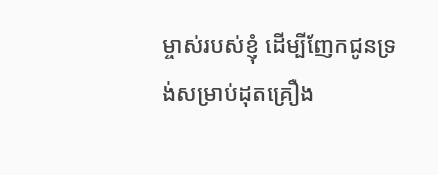ម្ចាស់របស់ខ្ញុំ ដើម្បីញែកជូនទ្រង់សម្រាប់ដុតគ្រឿង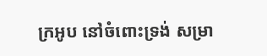ក្រអូប នៅចំពោះទ្រង់ សម្រា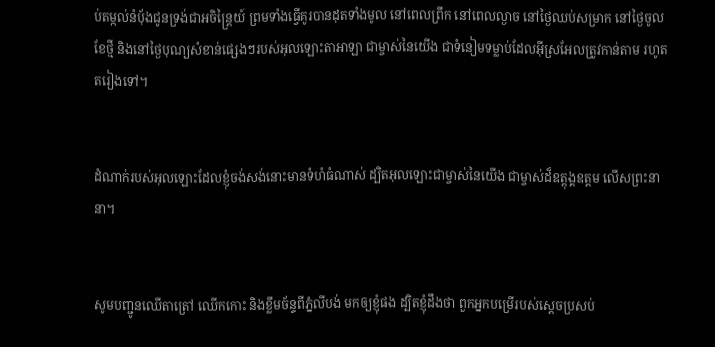ប់តម្កល់នំបុ័ងជូនទ្រង់ជាអចិ‌ន្ត្រៃយ៍ ព្រមទាំងធ្វើគូរបានដុតទាំងមូល នៅពេលព្រឹក នៅពេលល្ងាច នៅថ្ងៃឈប់សម្រាក នៅថ្ងៃចូលខែថ្មី និងនៅថ្ងៃបុណ្យសំខាន់ផ្សេងៗរបស់អុលឡោះ‌តាអាឡា ជាម្ចាស់នៃយើង ជាទំនៀម‌ទម្លាប់ដែលអ៊ីស្រ‌អែលត្រូវកាន់តាម រហូតតរៀងទៅ។


ដំណាក់របស់អុលឡោះដែលខ្ញុំចង់សង់នោះមានទំហំធំណាស់ ដ្បិតអុលឡោះជាម្ចាស់នៃយើង ជាម្ចាស់ដ៏ឧត្តុង្គ‌ឧត្តម លើសព្រះនានា។


សូមបញ្ជូនឈើតាត្រៅ ឈើកកោះ និងខ្លឹមច័ន្ទពីភ្នំលីបង់ មកឲ្យខ្ញុំផង ដ្បិតខ្ញុំដឹងថា ពួកអ្នកបម្រើរបស់ស្តេចប្រសប់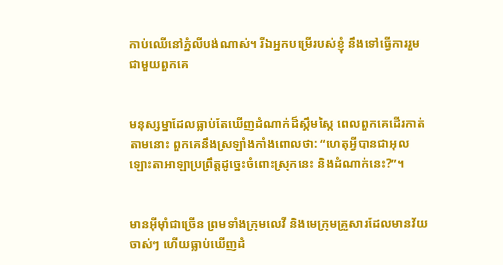កាប់ឈើនៅភ្នំលីបង់ណាស់។ រីឯអ្នកបម្រើរបស់ខ្ញុំ នឹងទៅធ្វើការរួមជាមួយពួកគេ


មនុស្ស‌ម្នាដែលធ្លាប់តែឃើញដំណាក់ដ៏ស្កឹម‌ស្កៃ ពេលពួកគេដើរកាត់តាមនោះ ពួកគេនឹងស្រឡាំងកាំងពោលថា: “ហេតុអ្វីបានជាអុលឡោះ‌តាអាឡាប្រព្រឹត្តដូច្នេះចំពោះស្រុកនេះ និងដំណាក់នេះ?”។


មានអ៊ីមុាំជាច្រើន ព្រមទាំងក្រុមលេវី និងមេក្រុមគ្រួសារដែលមានវ័យចាស់ៗ ហើយធ្លាប់ឃើញដំ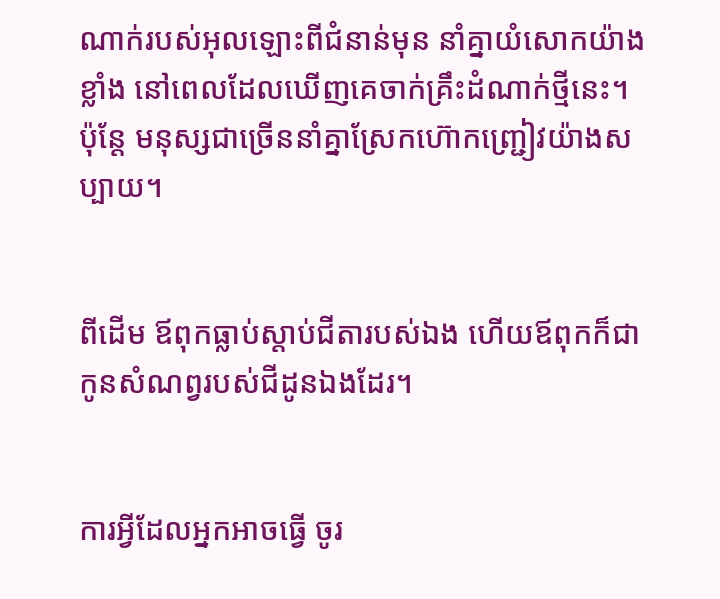ណាក់របស់អុលឡោះពីជំនាន់មុន នាំគ្នាយំសោកយ៉ាងខ្លាំង នៅពេលដែលឃើញគេចាក់គ្រឹះដំណាក់ថ្មីនេះ។ ប៉ុន្តែ មនុស្សជាច្រើននាំគ្នាស្រែកហ៊ោកញ្ជ្រៀវយ៉ាងសប្បាយ។


ពីដើម ឪពុកធ្លាប់ស្ដាប់ជីតារបស់ឯង ហើយឪពុកក៏ជាកូនសំណព្វរបស់ជីដូនឯងដែរ។


ការអ្វីដែលអ្នកអាចធ្វើ ចូរ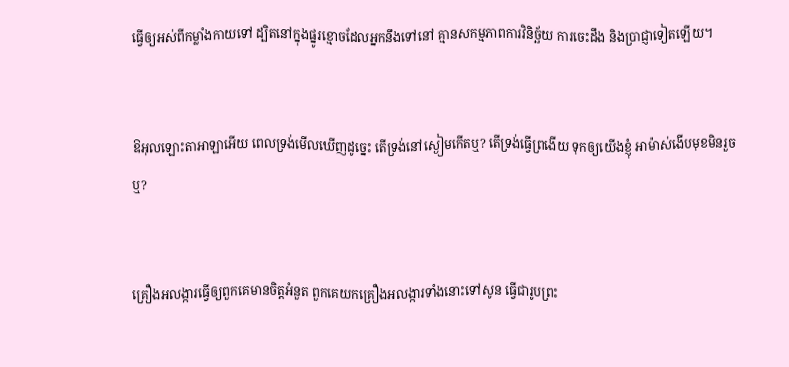ធ្វើឲ្យអស់ពីកម្លាំងកាយទៅ ដ្បិតនៅក្នុងផ្នូរខ្មោចដែលអ្នកនឹងទៅនៅ គ្មានសកម្ម‌ភាពការវិនិច្ឆ័យ ការចេះដឹង និងប្រាជ្ញាទៀតឡើយ។


ឱអុលឡោះ‌តាអាឡាអើយ ពេលទ្រង់មើលឃើញដូច្នេះ តើទ្រង់នៅស្ងៀមកើតឬ? តើទ្រង់ធ្វើព្រងើយ ទុកឲ្យយើងខ្ញុំ អាម៉ាស់ងើបមុខមិនរួចឬ?


គ្រឿងអលង្ការធ្វើឲ្យពួកគេមានចិត្តអំនួត ពួកគេយកគ្រឿងអលង្ការទាំងនោះទៅសូន ធ្វើជារូបព្រះ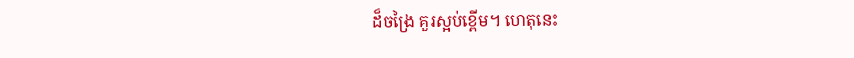ដ៏ចង្រៃ គួរស្អប់ខ្ពើម។ ហេតុនេះ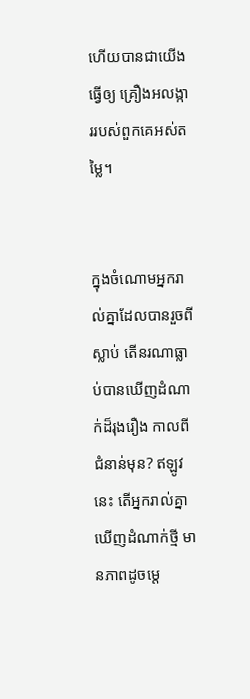ហើយបានជាយើងធ្វើឲ្យ គ្រឿងអលង្ការរបស់ពួកគេអស់តម្លៃ។


ក្នុងចំណោមអ្នករាល់គ្នាដែលបានរួចពីស្លាប់ តើនរណាធ្លាប់បានឃើញដំណាក់ដ៏រុង‌រឿង កាលពីជំនាន់មុន? ឥឡូវនេះ តើអ្នករាល់គ្នាឃើញដំណាក់ថ្មី មានភាពដូចម្ដេ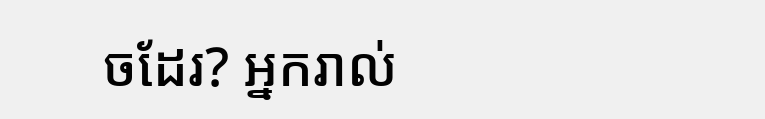ចដែរ? អ្នករាល់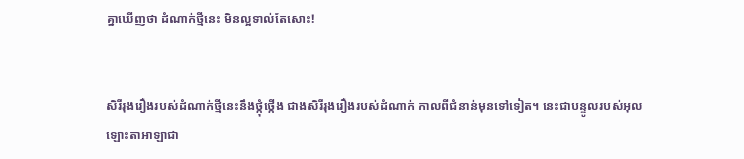គ្នាឃើញថា ដំណាក់ថ្មីនេះ មិនល្អទាល់តែសោះ!


សិរី‌រុង‌រឿងរបស់ដំណាក់ថ្មីនេះនឹងថ្កុំ‌ថ្កើង ជាងសិរី‌រុង‌រឿងរបស់ដំណាក់ កាលពីជំនាន់មុនទៅទៀត។ នេះជាបន្ទូលរបស់អុលឡោះ‌តាអាឡាជា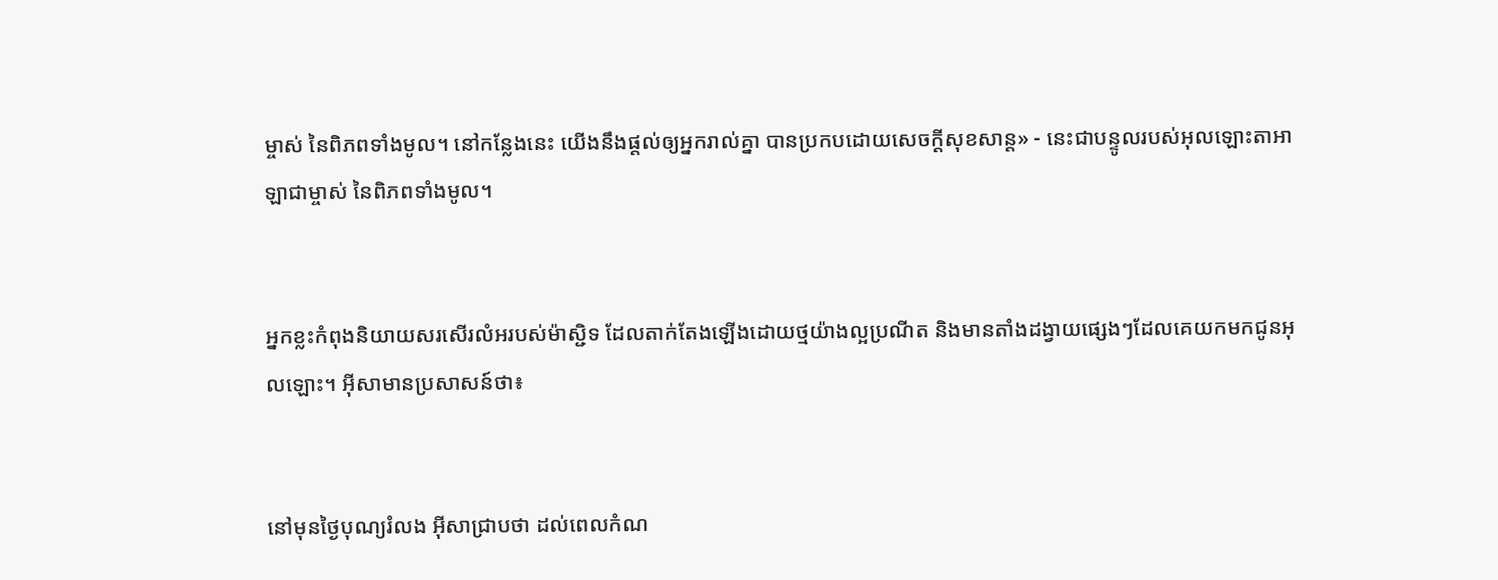ម្ចាស់ នៃពិភពទាំងមូល។ នៅកន្លែងនេះ យើងនឹងផ្ដល់ឲ្យអ្នករាល់គ្នា បានប្រកបដោយសេចក្ដីសុខ‌សាន្ត» - នេះជាបន្ទូលរបស់អុលឡោះ‌តាអាឡាជាម្ចាស់ នៃពិភពទាំងមូល។


អ្នកខ្លះកំពុងនិយាយសរសើរលំអរបស់ម៉ាស្ជិទ ដែលតាក់តែងឡើងដោយថ្មយ៉ាងល្អប្រណីត និងមានតាំងដង្វាយផ្សេងៗដែលគេយកមកជូនអុលឡោះ។ អ៊ីសាមានប្រសាសន៍ថា៖


នៅមុនថ្ងៃបុណ្យរំលង អ៊ីសាជ្រាបថា ដល់ពេលកំណ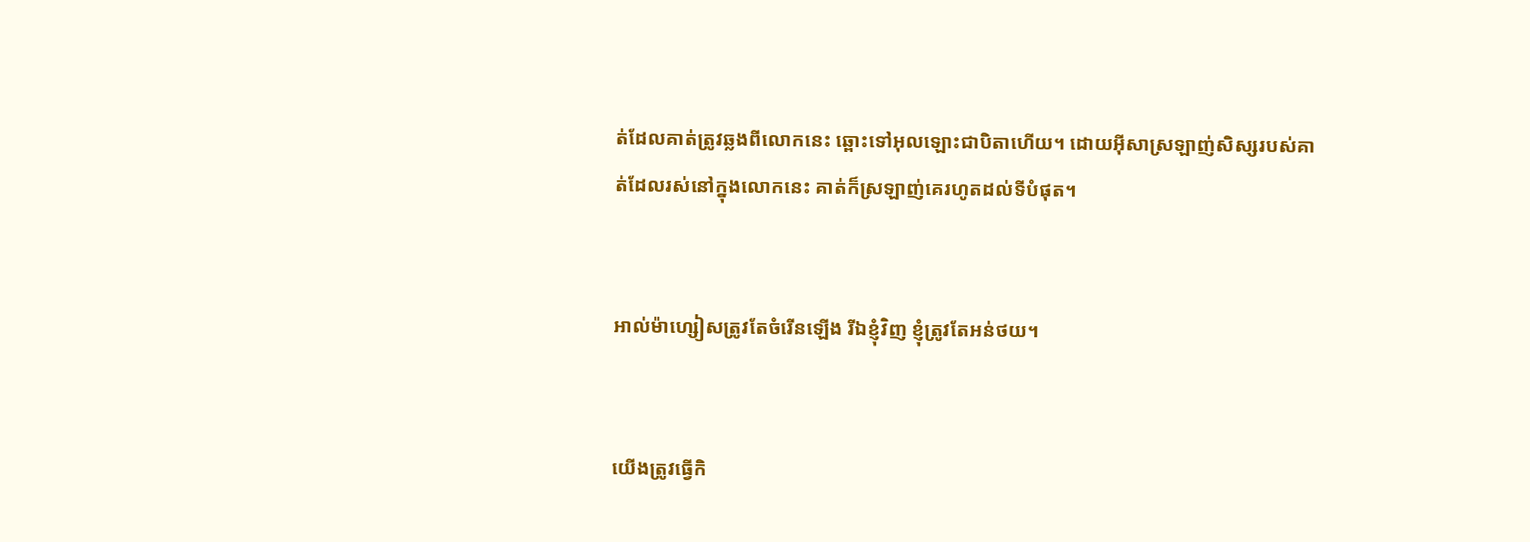ត់ដែលគាត់ត្រូវឆ្លងពីលោកនេះ ឆ្ពោះទៅអុលឡោះជាបិតាហើយ។ ដោយអ៊ីសាស្រឡាញ់សិស្សរបស់គាត់ដែលរស់នៅក្នុងលោកនេះ គាត់ក៏ស្រឡាញ់គេរហូតដល់ទីបំផុត។


អាល់ម៉ា‌ហ្សៀសត្រូវតែចំរើនឡើង រីឯខ្ញុំវិញ ខ្ញុំត្រូវតែអន់ថយ។


យើងត្រូវធ្វើកិ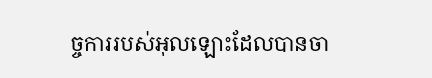ច្ចការរបស់អុលឡោះដែលបានចា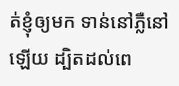ត់ខ្ញុំឲ្យមក ទាន់នៅភ្លឺនៅឡើយ ដ្បិតដល់ពេ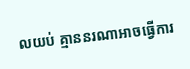លយប់ គ្មាននរណាអាចធ្វើការ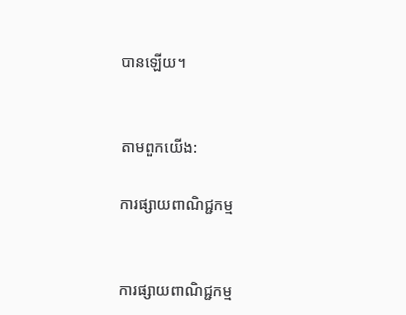បានឡើយ។


តាមពួកយើង:

ការផ្សាយពាណិជ្ជកម្ម


ការផ្សាយពាណិជ្ជកម្ម